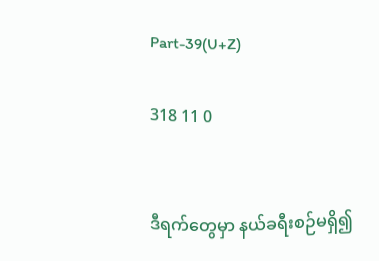Part-39(U+Z)

318 11 0


ဒီရက်တွေမှာ နယ်ခရီးစဉ်မရှိ၍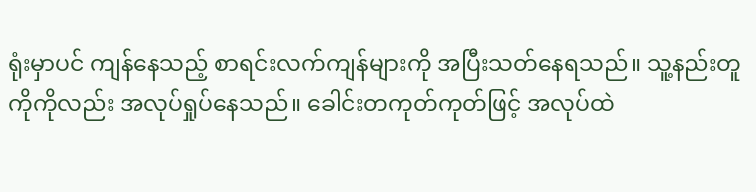ရုံးမှာပင် ကျန်နေသည့် စာရင်းလက်ကျန်များကို အပြီးသတ်နေရသည်။ သူ့နည်းတူ ကိုကိုလည်း အလုပ်ရှုပ်နေသည်။ ခေါင်းတကုတ်ကုတ်ဖြင့် အလုပ်ထဲ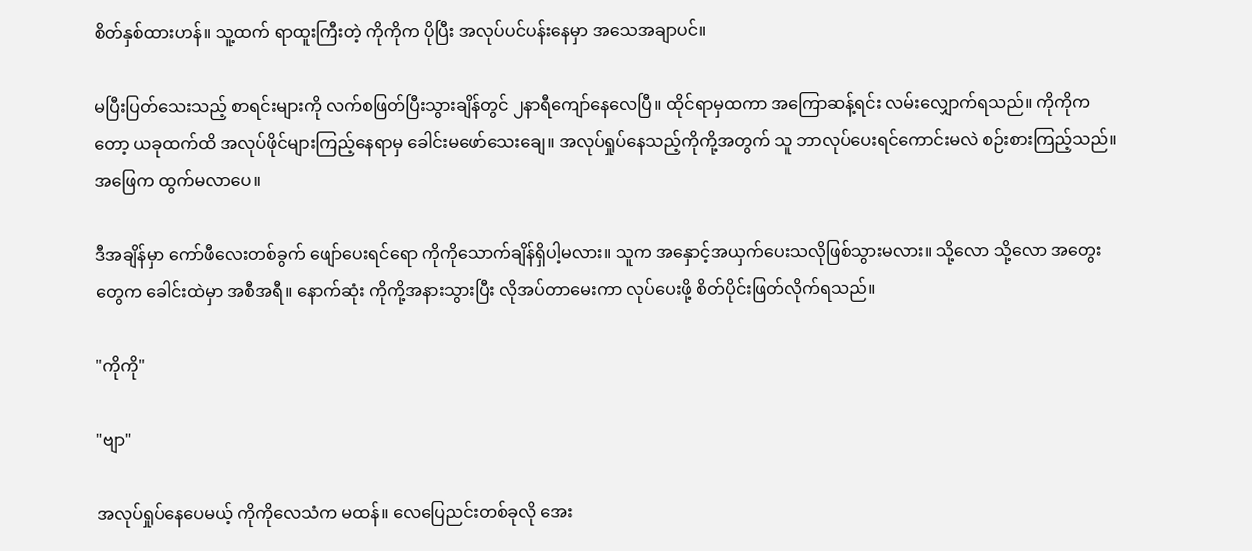စိတ်နှစ်ထားဟန်။ သူ့ထက် ရာထူးကြီးတဲ့ ကိုကိုက ပိုပြီး အလုပ်ပင်ပန်းနေမှာ အသေအချာပင်။

မပြီးပြတ်သေးသည့် စာရင်းများကို လက်စဖြတ်ပြီးသွားချိန်တွင် ၂နာရီကျော်နေလေပြီ။ ထိုင်ရာမှထကာ အကြောဆန့်ရင်း လမ်းလျှောက်ရသည်။ ကိုကိုကတော့ ယခုထက်ထိ အလုပ်ဖိုင်များကြည့်နေရာမှ ခေါင်းမဖော်သေးချေ။ အလုပ်ရှုပ်နေသည့်ကိုကို့အတွက် သူ ဘာလုပ်ပေးရင်ကောင်းမလဲ စဉ်းစားကြည့်သည်။ အဖြေက ထွက်မလာပေ။

ဒီအချိန်မှာ ကော်ဖီလေးတစ်ခွက် ဖျော်ပေးရင်ရော ကိုကိုသောက်ချိန်ရှိပါ့မလား။ သူက အနှောင့်အယှက်ပေးသလိုဖြစ်သွားမလား။ သို့လော သို့လော အတွေးတွေက ခေါင်းထဲမှာ အစီအရီ။ နောက်ဆုံး ကိုကို့အနားသွားပြီး လိုအပ်တာမေးကာ လုပ်ပေးဖို့ စိတ်ပိုင်းဖြတ်လိုက်ရသည်။

"ကိုကို"

"ဗျာ"

အလုပ်ရှုပ်နေပေမယ့် ကိုကိုလေသံက မထန်။ လေပြေညင်းတစ်ခုလို အေး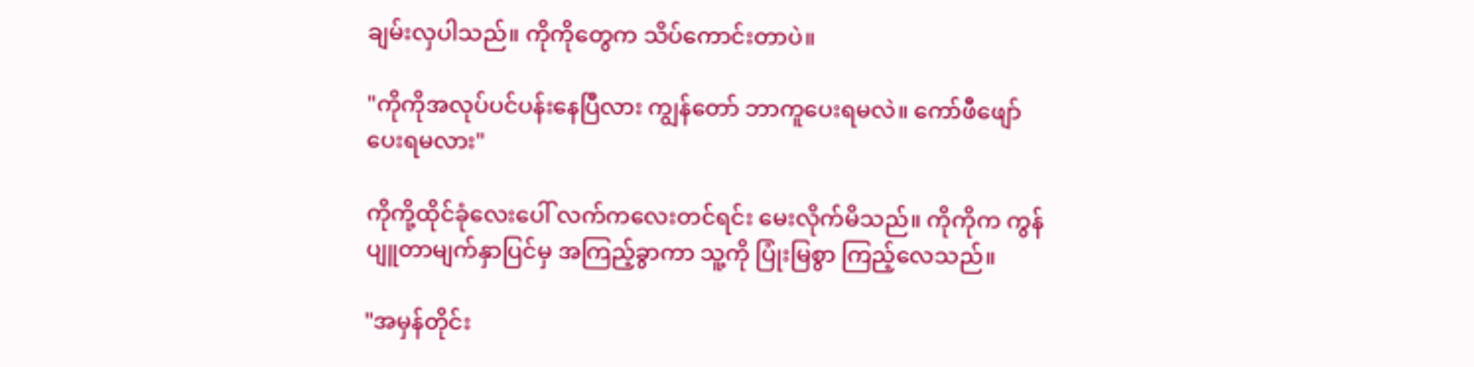ချမ်းလှပါသည်။ ကိုကိုတွေက သိပ်ကောင်းတာပဲ။

"ကိုကိုအလုပ်ပင်ပန်းနေပြီလား ကျွန်တော် ဘာကူပေးရမလဲ။ ကော်ဖီဖျော်ပေးရမလား"

ကိုကို့ထိုင်ခုံလေးပေါ် လက်ကလေးတင်ရင်း မေးလိုက်မိသည်။ ကိုကိုက ကွန်ပျူတာမျက်နှာပြင်မှ အကြည့်ခွာကာ သူ့ကို ပြုံးမြစွာ ကြည့်လေသည်။

"အမှန်တိုင်း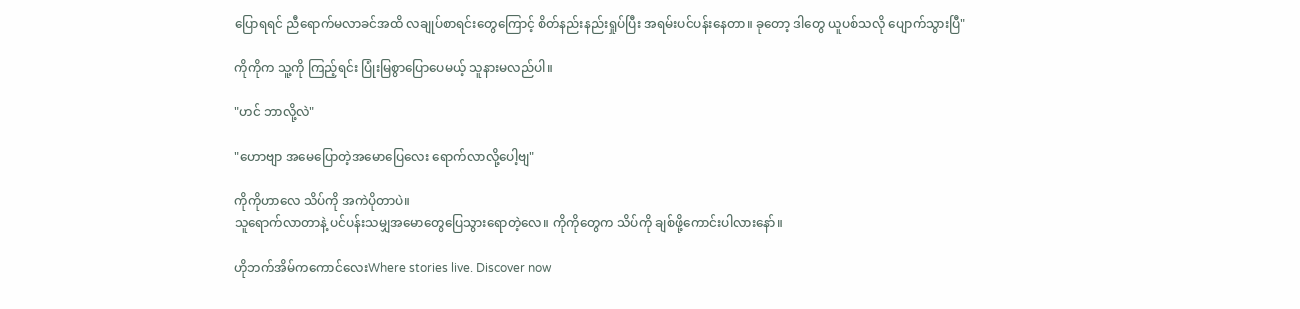ပြောရရင် ညီရောက်မလာခင်အထိ လချုပ်စာရင်းတွေကြောင့် စိတ်နည်းနည်းရှုပ်ပြီး အရမ်းပင်ပန်းနေတာ။ ခုတော့ ဒါတွေ ယူပစ်သလို ပျောက်သွားပြီ"

ကိုကိုက သူ့ကို ကြည့်ရင်း ပြုံးမြစွာပြောပေမယ့် သူနားမလည်ပါ။

"ဟင် ဘာလို့လဲ"

"ဟော‌ဗျာ အမေပြောတဲ့အမောပြေလေး ရောက်လာလို့ပေါ့ဗျ"

ကိုကိုဟာလေ သိပ်ကို အကဲပိုတာပဲ။
သူရောက်လာတာနဲ့ ပင်ပန်းသမျှအမောတွေပြေသွားရောတဲ့လေ။ ကိုကိုတွေက သိပ်ကို ချစ်ဖို့ကောင်းပါလားနော်။

ဟိုဘက်အိမ်ကကောင်လေးWhere stories live. Discover now